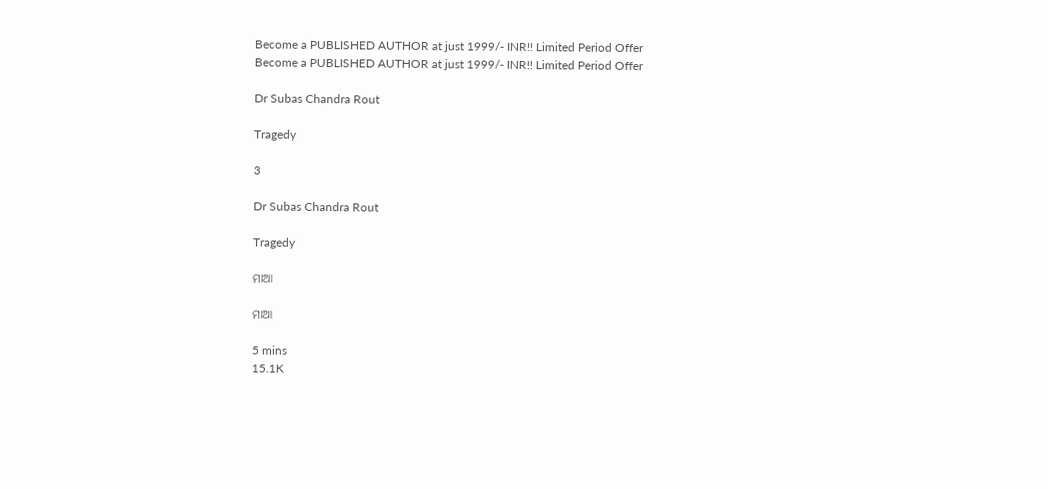Become a PUBLISHED AUTHOR at just 1999/- INR!! Limited Period Offer
Become a PUBLISHED AUTHOR at just 1999/- INR!! Limited Period Offer

Dr Subas Chandra Rout

Tragedy

3

Dr Subas Chandra Rout

Tragedy

ମାଆ

ମାଆ

5 mins
15.1K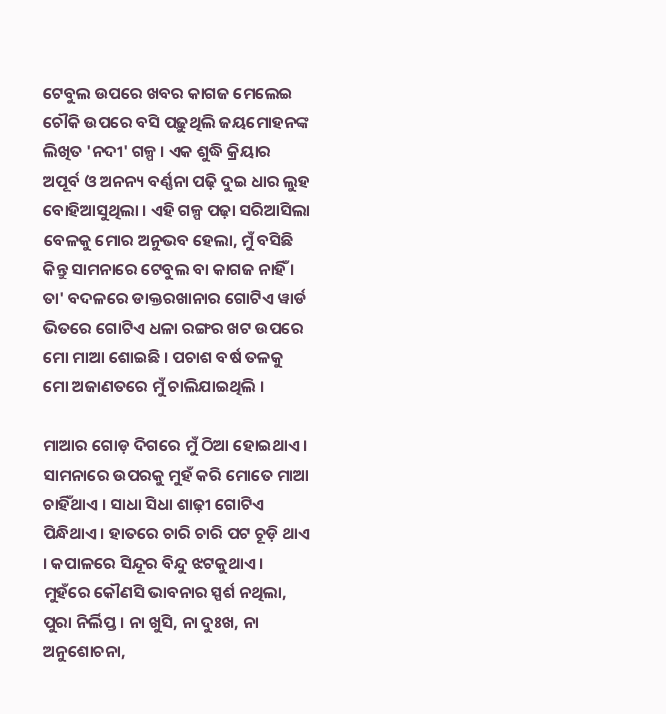ଟେବୁଲ ଉପରେ ଖବର କାଗଜ ମେଲେଇ ଚୌକି ଉପରେ ବସି ପଢ଼ୁଥିଲି ଜୟମୋହନଙ୍କ ଲିଖିତ 'ନଦୀ' ଗଳ୍ପ । ଏକ ଶୁଦ୍ଧି କ୍ରିୟାର ଅପୂର୍ବ ଓ ଅନନ୍ୟ ବର୍ଣ୍ଣନା ପଢ଼ି ଦୁଇ ଧାର ଲୁହ ବୋହିଆସୁଥିଲା । ଏହି ଗଳ୍ପ ପଢ଼ା ସରିଆସିଲା ବେଳକୁ ମୋର ଅନୁଭବ ହେଲା, ମୁଁ ବସିଛି କିନ୍ତୁ ସାମନାରେ ଟେବୁଲ ବା କାଗଜ ନାହିଁ । ତା' ବଦଳରେ ଡାକ୍ତରଖାନାର ଗୋଟିଏ ୱାର୍ଡ ଭିତରେ ଗୋଟିଏ ଧଳା ରଙ୍ଗର ଖଟ ଉପରେ ମୋ ମାଆ ଶୋଇଛି । ପଚାଶ ବର୍ଷ ତଳକୁ ମୋ ଅଜାଣତରେ ମୁଁ ଚାଲିଯାଇଥିଲି ।

ମାଆର ଗୋଡ଼ ଦିଗରେ ମୁଁ ଠିଆ ହୋଇଥାଏ । ସାମନାରେ ଉପରକୁ ମୁହଁ କରି ମୋତେ ମାଆ ଚାହିଁଥାଏ । ସାଧା ସିଧା ଶାଢ଼ୀ ଗୋଟିଏ ପିନ୍ଧିଥାଏ । ହାତରେ ଚାରି ଚାରି ପଟ ଚୂଡ଼ି ଥାଏ । କପାଳରେ ସିନ୍ଦୂର ବିନ୍ଦୁ ଝଟକୁଥାଏ । ମୁହଁରେ କୌଣସି ଭାବନାର ସ୍ପର୍ଶ ନଥିଲା, ପୁରା ନିର୍ଲିପ୍ତ । ନା ଖୁସି, ନା ଦୁଃଖ, ନା ଅନୁଶୋଚନା,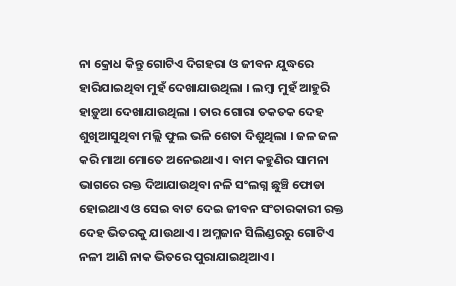ନା କ୍ରୋଧ କିନ୍ତୁ ଗୋଟିଏ ଦିଗହରା ଓ ଜୀବନ ଯୁଦ୍ଧରେ ହାରିଯାଇଥିବା ମୁହଁ ଦେଖାଯାଉଥିଲା । ଲମ୍ବା ମୁହଁ ଆହୁରି ହାଡ଼ୁଆ ଦେଖାଯାଉଥିଲା । ତାର ଗୋରା ତକତକ ଦେହ ଶୁଖିଆସୁଥିବା ମଲ୍ଲି ଫୁଲ ଭଳି ଶେତା ଦିଶୁଥିଲା । ଜଳ ଜଳ କରି ମାଆ ମୋତେ ଅନେଇଥାଏ । ବାମ କହୁଣିର ସାମନା ଭାଗରେ ରକ୍ତ ଦିଆଯାଉଥିବା ନଳି ସଂଲଗ୍ନ ଛୁଞ୍ଚି ଫୋଡା ହୋଇଥାଏ ଓ ସେଇ ବାଟ ଦେଇ ଜୀବନ ସଂଚାରକାରୀ ରକ୍ତ ଦେହ ଭିତରକୁ ଯାଉଥାଏ । ଅମ୍ଳଜାନ ସିଲିଣ୍ଡରରୁ ଗୋଟିଏ ନଳୀ ଆଣି ନାକ ଭିତରେ ପୁରାଯାଇଥିଆଏ ।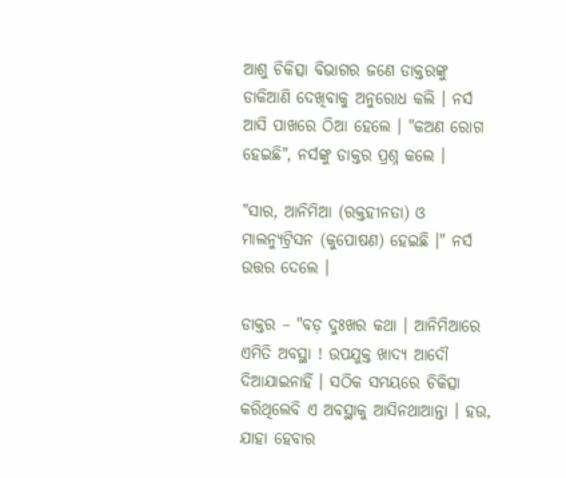ଆଶୁ ଚିକିତ୍ସା ବିଭାଗର ଜଣେ ଡାକ୍ତରଙ୍କୁ ଡାକିଆଣି ଦେଖିବାକୁ ଅନୁରୋଧ କଲି । ନର୍ସ ଆସି ପାଖରେ ଠିଆ ହେଲେ । "କଅଣ ରୋଗ ହେଇଛି", ନର୍ସଙ୍କୁ ଡାକ୍ତର ପ୍ରଶ୍ନ କଲେ ।

"ସାର, ଆନିମିଆ (ରକ୍ତହୀନତା) ଓ ମାଲନ୍ୟୁଟ୍ରିସନ (କୁପୋଷଣ) ହେଇଛି ।" ନର୍ସ ଉତ୍ତର ଦେଲେ ।

ଡାକ୍ତର – "ବଡ଼ ଦୁଃଖର କଥା । ଆନିମିଆରେ ଏମିତି ଅବସ୍ଥା ! ଉପଯୁକ୍ତ ଖାଦ୍ୟ ଆଦୌ ଦିଆଯାଇନାହିଁ । ସଠିକ ସମୟରେ ଚିକିତ୍ସା କରିଥିଲେବି ଏ ଅବସ୍ଥାକୁ ଆସିନଥାଆନ୍ତା । ହଉ, ଯାହା ହେବାର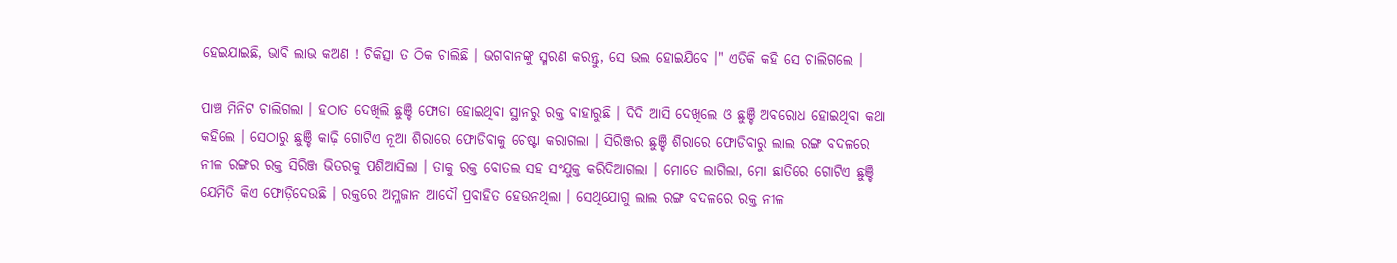ହେଇଯାଇଛି, ଭାବି ଲାଭ କଅଣ ! ଚିକିତ୍ସା ତ ଠିକ ଚାଲିଛି । ଭଗବାନଙ୍କୁ ସ୍ମରଣ କରନ୍ତୁ, ସେ ଭଲ ହୋଇଯିବେ ।" ଏତିକି କହି ସେ ଚାଲିଗଲେ ।

ପାଞ୍ଚ ମିନିଟ ଚାଲିଗଲା । ହଠାତ ଦେଖିଲି ଛୁଞ୍ଚି ଫୋଡା ହୋଇଥିବା ସ୍ଥାନରୁ ରକ୍ତ ବାହାରୁଛି । ଦିଦି ଆସି ଦେଖିଲେ ଓ ଛୁଞ୍ଚି ଅବରୋଧ ହୋଇଥିବା କଥା କହିଲେ । ସେଠାରୁ ଛୁଞ୍ଚି କାଢ଼ି ଗୋଟିଏ ନୂଆ ଶିରାରେ ଫୋଡିବାକୁ ଚେଷ୍ଟା କରାଗଲା । ସିରିଞ୍ଜର ଛୁଞ୍ଚି ଶିରାରେ ଫୋଡିବାରୁ ଲାଲ ରଙ୍ଗ ବଦଳରେ ନୀଳ ରଙ୍ଗର ରକ୍ତ ସିରିଞ୍ଜ ଭିତରକୁ ପଶିଆସିଲା । ତାକୁ ରକ୍ତ ବୋତଲ ସହ ସଂଯୁକ୍ତ କରିଦିଆଗଲା । ମୋତେ ଲାଗିଲା, ମୋ ଛାତିରେ ଗୋଟିଏ ଛୁଞ୍ଚି ଯେମିତି କିଏ ଫୋଡ଼ିଦେଉଛି । ରକ୍ତରେ ଅମ୍ଳଜାନ ଆଦୌ ପ୍ରବାହିତ ହେଉନଥିଲା । ସେଥିଯୋଗୁ ଲାଲ ରଙ୍ଗ ବଦଳରେ ରକ୍ତ ନୀଳ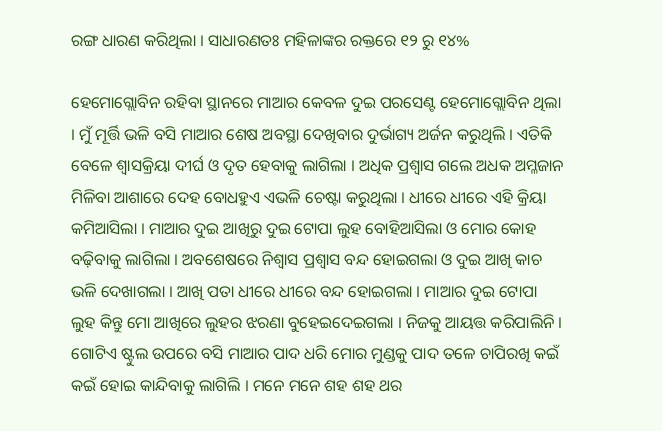ରଙ୍ଗ ଧାରଣ କରିଥିଲା । ସାଧାରଣତଃ ମହିଳାଙ୍କର ରକ୍ତରେ ୧୨ ରୁ ୧୪%

ହେମୋଗ୍ଲୋବିନ ରହିବା ସ୍ଥାନରେ ମାଆର କେବଳ ଦୁଇ ପରସେଣ୍ଟ ହେମୋଗ୍ଲୋବିନ ଥିଲା । ମୁଁ ମୂର୍ତ୍ତି ଭଳି ବସି ମାଆର ଶେଷ ଅବସ୍ଥା ଦେଖିବାର ଦୁର୍ଭାଗ୍ୟ ଅର୍ଜନ କରୁଥିଲି । ଏତିକି ବେଳେ ଶ୍ଵାସକ୍ରିୟା ଦୀର୍ଘ ଓ ଦୃତ ହେବାକୁ ଲାଗିଲା । ଅଧିକ ପ୍ରଶ୍ଵାସ ଗଲେ ଅଧକ ଅମ୍ଳଜାନ ମିଳିବା ଆଶାରେ ଦେହ ବୋଧହୁଏ ଏଭଳି ଚେଷ୍ଟା କରୁଥିଲା । ଧୀରେ ଧୀରେ ଏହି କ୍ରିୟା କମିଆସିଲା । ମାଆର ଦୁଇ ଆଖିରୁ ଦୁଇ ଟୋପା ଲୁହ ବୋହିଆସିଲା ଓ ମୋର କୋହ ବଢ଼ିବାକୁ ଲାଗିଲା । ଅବଶେଷରେ ନିଶ୍ଵାସ ପ୍ରଶ୍ଵାସ ବନ୍ଦ ହୋଇଗଲା ଓ ଦୁଇ ଆଖି କାଚ ଭଳି ଦେଖାଗଲା । ଆଖି ପତା ଧୀରେ ଧୀରେ ବନ୍ଦ ହୋଇଗଲା । ମାଆର ଦୁଇ ଟୋପା ଲୁହ କିନ୍ତୁ ମୋ ଆଖିରେ ଲୁହର ଝରଣା ବୁହେଇଦେଇଗଲା । ନିଜକୁ ଆୟତ୍ତ କରିପାଲିନି । ଗୋଟିଏ ଷ୍ଟୁଲ ଉପରେ ବସି ମାଆର ପାଦ ଧରି ମୋର ମୁଣ୍ଡକୁ ପାଦ ତଳେ ଚାପିରଖି କଇଁ କଇଁ ହୋଇ କାନ୍ଦିବାକୁ ଲାଗିଲି । ମନେ ମନେ ଶହ ଶହ ଥର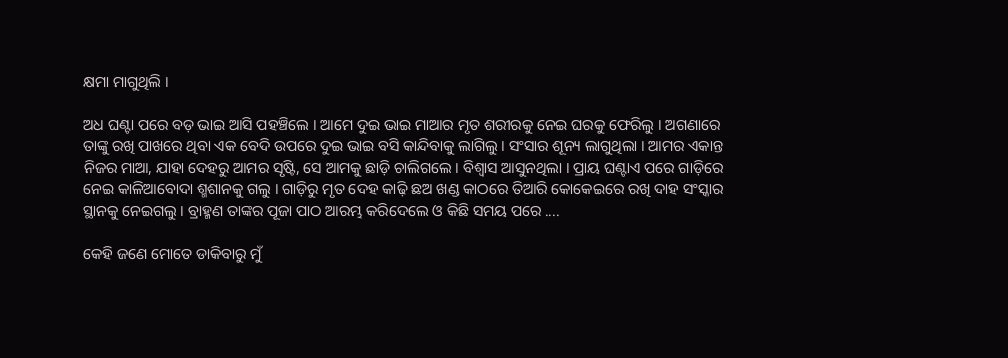କ୍ଷମା ମାଗୁଥିଲି ।

ଅଧ ଘଣ୍ଟା ପରେ ବଡ଼ ଭାଇ ଆସି ପହଞ୍ଚିଲେ । ଆମେ ଦୁଇ ଭାଇ ମାଆର ମୃତ ଶରୀରକୁ ନେଇ ଘରକୁ ଫେରିଲୁ । ଅଗଣାରେ ତାଙ୍କୁ ରଖି ପାଖରେ ଥିବା ଏକ ବେଦି ଉପରେ ଦୁଇ ଭାଇ ବସି କାନ୍ଦିବାକୁ ଲାଗିଲୁ । ସଂସାର ଶୂନ୍ୟ ଲାଗୁଥିଲା । ଆମର ଏକାନ୍ତ ନିଜର ମାଆ, ଯାହା ଦେହରୁ ଆମର ସୃଷ୍ଟି, ସେ ଆମକୁ ଛାଡ଼ି ଚାଲିଗଲେ । ବିଶ୍ଵାସ ଆସୁନଥିଲା । ପ୍ରାୟ ଘଣ୍ଟାଏ ପରେ ଗାଡ଼ିରେ ନେଇ କାଳିଆବୋଦା ଶ୍ମଶାନକୁ ଗଲୁ । ଗାଡ଼ିରୁ ମୃତ ଦେହ କାଢ଼ି ଛଅ ଖଣ୍ଡ କାଠରେ ତିଆରି କୋକେଇରେ ରଖି ଦାହ ସଂସ୍କାର ସ୍ଥାନକୁ ନେଇଗଲୁ । ବ୍ରାହ୍ମଣ ତାଙ୍କର ପୂଜା ପାଠ ଆରମ୍ଭ କରିଦେଲେ ଓ କିଛି ସମୟ ପରେ ....

କେହି ଜଣେ ମୋତେ ଡାକିବାରୁ ମୁଁ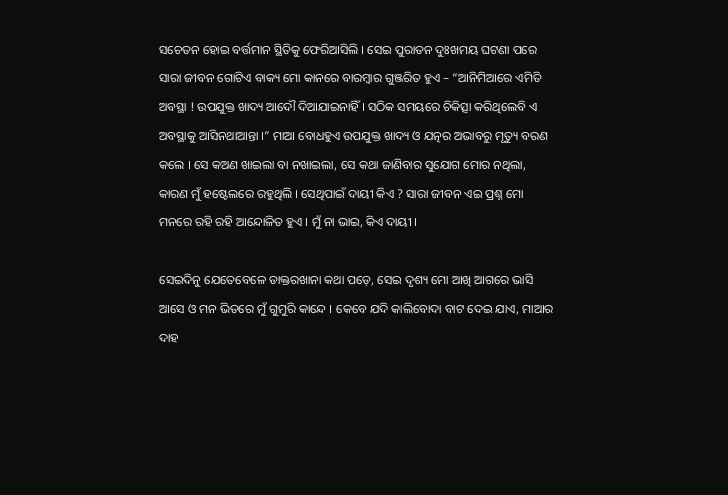ସଚେତନ ହୋଇ ବର୍ତ୍ତମାନ ସ୍ଥିତିକୁ ଫେରିଆସିଲି । ସେଇ ପୁରାତନ ଦୁଃଖମୟ ଘଟଣା ପରେ ସାରା ଜୀବନ ଗୋଟିଏ ବାକ୍ୟ ମୋ କାନରେ ବାରମ୍ବାର ଗୁଞ୍ଜରିତ ହୁଏ – “ଆନିମିଆରେ ଏମିତି ଅବସ୍ଥା ! ଉପଯୁକ୍ତ ଖାଦ୍ୟ ଆଦୌ ଦିଆଯାଇନାହିଁ । ସଠିକ ସମୟରେ ଚିକିତ୍ସା କରିଥିଲେବି ଏ ଅବସ୍ଥାକୁ ଆସିନଥାଆନ୍ତା ।” ମାଆ ବୋଧହୁଏ ଉପଯୁକ୍ତ ଖାଦ୍ୟ ଓ ଯତ୍ନର ଅଭାବରୁ ମୃତ୍ୟୁ ବରଣ କଲେ । ସେ କଅଣ ଖାଇଲା ବା ନଖାଇଲା, ସେ କଥା ଜାଣିବାର ସୁଯୋଗ ମୋର ନଥିଲା, କାରଣ ମୁଁ ହଷ୍ଟେଲରେ ରହୁଥିଲି । ସେଥିପାଇଁ ଦାୟୀ କିଏ ? ସାରା ଜୀବନ ଏଇ ପ୍ରଶ୍ନ ମୋ ମନରେ ରହି ରହି ଆନ୍ଦୋଳିତ ହୁଏ । ମୁଁ ନା ଭାଇ, କିଏ ଦାୟୀ ।

ସେଇଦିନୁ ଯେତେବେଳେ ଡାକ୍ତରଖାନା କଥା ପଡ଼େ, ସେଇ ଦୃଶ୍ୟ ମୋ ଆଖି ଆଗରେ ଭାସି ଆସେ ଓ ମନ ଭିତରେ ମୁଁ ଗୁମୁରି କାନ୍ଦେ । କେବେ ଯଦି କାଲିବୋଦା ବାଟ ଦେଇ ଯାଏ, ମାଆର ଦାହ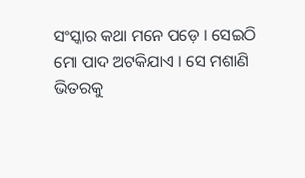ସଂସ୍କାର କଥା ମନେ ପଡ଼େ । ସେଇଠି ମୋ ପାଦ ଅଟକିଯାଏ । ସେ ମଶାଣି ଭିତରକୁ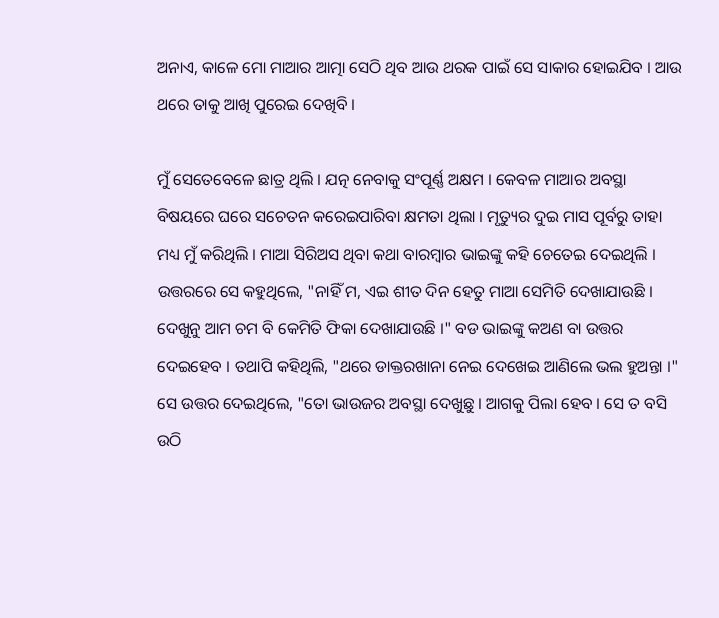ଅନାଏ, କାଳେ ମୋ ମାଆର ଆତ୍ମା ସେଠି ଥିବ ଆଉ ଥରକ ପାଇଁ ସେ ସାକାର ହୋଇଯିବ । ଆଉ ଥରେ ତାକୁ ଆଖି ପୁରେଇ ଦେଖିବି ।

ମୁଁ ସେତେବେଳେ ଛାତ୍ର ଥିଲି । ଯତ୍ନ ନେବାକୁ ସଂପୂର୍ଣ୍ଣ ଅକ୍ଷମ । କେବଳ ମାଆର ଅବସ୍ଥା ବିଷୟରେ ଘରେ ସଚେତନ କରେଇପାରିବା କ୍ଷମତା ଥିଲା । ମୃତ୍ୟୁର ଦୁଇ ମାସ ପୂର୍ବରୁ ତାହା ମଧ୍ୟ ମୁଁ କରିଥିଲି । ମାଆ ସିରିଅସ ଥିବା କଥା ବାରମ୍ବାର ଭାଇଙ୍କୁ କହି ଚେତେଇ ଦେଇଥିଲି । ଉତ୍ତରରେ ସେ କହୁଥିଲେ, "ନାହିଁ ମ, ଏଇ ଶୀତ ଦିନ ହେତୁ ମାଆ ସେମିତି ଦେଖାଯାଉଛି । ଦେଖୁନୁ ଆମ ଚମ ବି କେମିତି ଫିକା ଦେଖାଯାଉଛି ।" ବଡ ଭାଇଙ୍କୁ କଅଣ ବା ଉତ୍ତର ଦେଇହେବ । ତଥାପି କହିଥିଲି, "ଥରେ ଡାକ୍ତରଖାନା ନେଇ ଦେଖେଇ ଆଣିଲେ ଭଲ ହୁଅନ୍ତା ।" ସେ ଉତ୍ତର ଦେଇଥିଲେ, "ତୋ ଭାଉଜର ଅବସ୍ଥା ଦେଖୁଛୁ । ଆଗକୁ ପିଲା ହେବ । ସେ ତ ବସି ଉଠି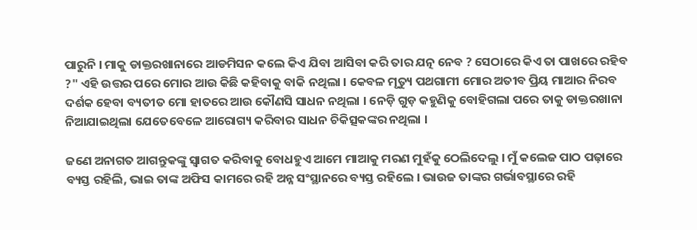ପାରୁନି । ମାକୁ ଡାକ୍ତରଖାନାରେ ଆଡମିସନ କଲେ କିଏ ଯିବା ଆସିବା କରି ତାର ଯତ୍ନ ନେବ ? ସେଠାରେ କିଏ ତା ପାଖରେ ରହିବ ?" ଏହି ଉତ୍ତର ପରେ ମୋର ଆଉ କିଛି କହିବାକୁ ବାକି ନଥିଲା । କେବଳ ମୃତ୍ୟୁ ପଥଗାମୀ ମୋର ଅତୀବ ପ୍ରିୟ ମାଆର ନିରବ ଦର୍ଶକ ହେବା ବ୍ୟତୀତ ମୋ ହାତରେ ଆଉ କୌଣସି ସାଧନ ନଥିଲା । ନେଡ଼ି ଗୁଡ଼ କହୁଣିକୁ ବୋହିଗଲା ପରେ ତାକୁ ଡାକ୍ତରଖାନା ନିଆଯାଇଥିଲା ଯେତେବେଳେ ଆରୋଗ୍ୟ କରିବାର ସାଧନ ଚିକିତ୍ସକଙ୍କର ନଥିଲା ।

ଜଣେ ଅନାଗତ ଆଗନ୍ତୁକଙ୍କୁ ସ୍ଵାଗତ କରିବାକୁ ବୋଧହୁଏ ଆମେ ମାଆକୁ ମରଣ ମୁହଁକୁ ଠେଲିଦେଲୁ । ମୁଁ କଲେଜ ପାଠ ପଢ଼ାରେ ବ୍ୟସ୍ତ ରହିଲି, ଭାଇ ତାଙ୍କ ଅଫିସ କାମରେ ରହି ଅନ୍ନ ସଂସ୍ଥାନରେ ବ୍ୟସ୍ତ ରହିଲେ । ଭାଉଜ ତାଙ୍କର ଗର୍ଭାବସ୍ଥାରେ ରହି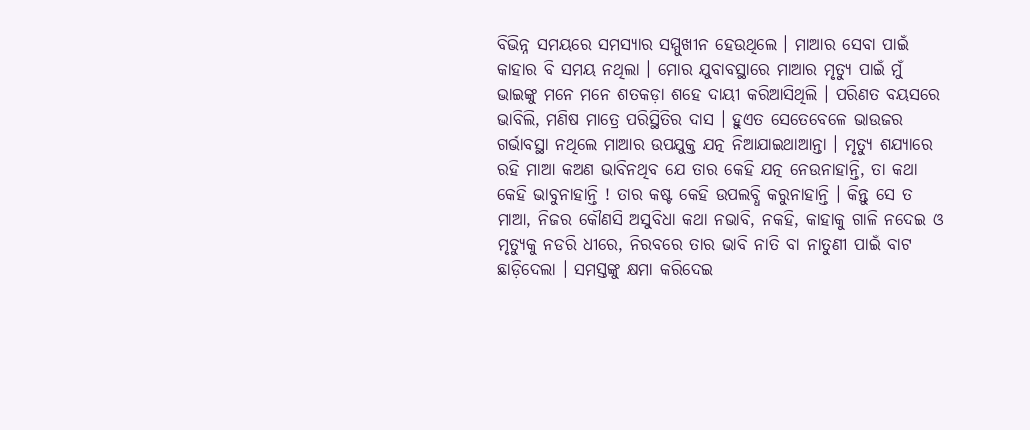ବିଭିନ୍ନ ସମୟରେ ସମସ୍ୟାର ସମ୍ମୁଖୀନ ହେଉଥିଲେ । ମାଆର ସେବା ପାଇଁ କାହାର ବି ସମୟ ନଥିଲା । ମୋର ଯୁବାବସ୍ଥାରେ ମାଆର ମୃତ୍ୟୁ ପାଇଁ ମୁଁ ଭାଇଙ୍କୁ ମନେ ମନେ ଶତକଡ଼ା ଶହେ ଦାୟୀ କରିଆସିଥିଲି । ପରିଣତ ବୟସରେ ଭାବିଲି, ମଣିଷ ମାତ୍ରେ ପରିସ୍ଥିତିର ଦାସ । ହୁଏତ ସେତେବେଳେ ଭାଉଜର ଗର୍ଭାବସ୍ଥା ନଥିଲେ ମାଆର ଉପଯୁକ୍ତ ଯତ୍ନ ନିଆଯାଇଥାଆନ୍ତା । ମୃତ୍ୟୁ ଶଯ୍ୟାରେ ରହି ମାଆ କଅଣ ଭାବିନଥିବ ଯେ ତାର କେହି ଯତ୍ନ ନେଉନାହାନ୍ତି, ତା କଥା କେହି ଭାବୁନାହାନ୍ତି ! ତାର କଷ୍ଟ କେହି ଉପଲବ୍ଧି କରୁନାହାନ୍ତି । କିନ୍ତୁ ସେ ତ ମାଆ, ନିଜର କୌଣସି ଅସୁବିଧା କଥା ନଭାବି, ନକହି, କାହାକୁ ଗାଳି ନଦେଇ ଓ ମୃତ୍ୟୁକୁ ନଡରି ଧୀରେ, ନିରବରେ ତାର ଭାବି ନାତି ବା ନାତୁଣୀ ପାଇଁ ବାଟ ଛାଡ଼ିଦେଲା । ସମସ୍ତଙ୍କୁ କ୍ଷମା କରିଦେଇ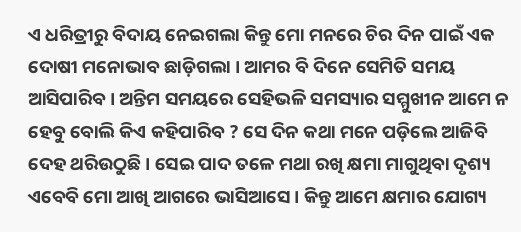ଏ ଧରିତ୍ରୀରୁ ବିଦାୟ ନେଇଗଲା କିନ୍ତୁ ମୋ ମନରେ ଚିର ଦିନ ପାଇଁ ଏକ ଦୋଷୀ ମନୋଭାବ ଛାଡ଼ିଗଲା । ଆମର ବି ଦିନେ ସେମିତି ସମୟ ଆସିପାରିବ । ଅନ୍ତିମ ସମୟରେ ସେହିଭଳି ସମସ୍ୟାର ସମ୍ମୁଖୀନ ଆମେ ନ ହେବୁ ବୋଲି କିଏ କହିପାରିବ ? ସେ ଦିନ କଥା ମନେ ପଡ଼ିଲେ ଆଜିବି ଦେହ ଥରିଉଠୁଛି । ସେଇ ପାଦ ତଳେ ମଥା ରଖି କ୍ଷମା ମାଗୁଥିବା ଦୃଶ୍ୟ ଏବେବି ମୋ ଆଖି ଆଗରେ ଭାସିଆସେ । କିନ୍ତୁ ଆମେ କ୍ଷମାର ଯୋଗ୍ୟ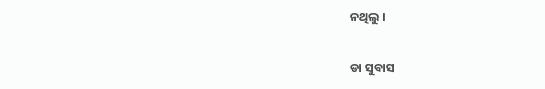ନଥିଲୁ ।

ଡା ସୁବାସ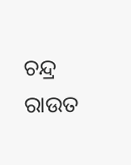ଚନ୍ଦ୍ର ରାଉତ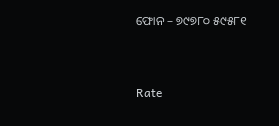ଫୋନ – ୭୯୭୮୦ ୫୯୫୮୧


Rate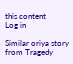this content
Log in

Similar oriya story from Tragedy